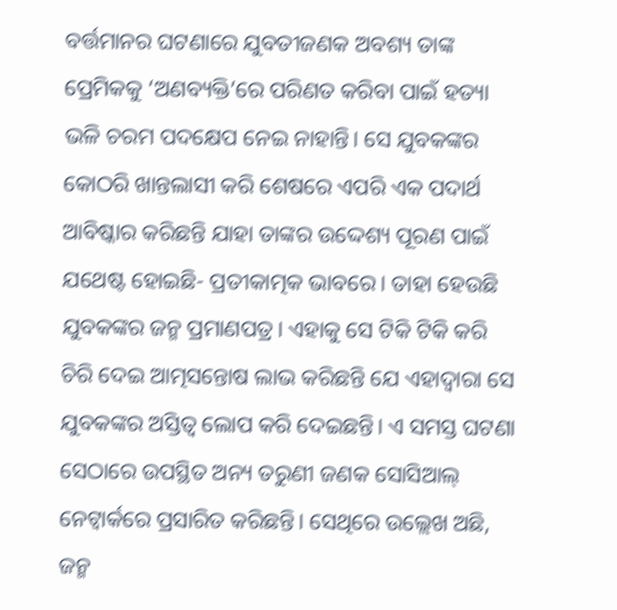ବର୍ତ୍ତମାନର ଘଟଣାରେ ଯୁବତୀଜଣକ ଅବଶ୍ୟ ତାଙ୍କ ପ୍ରେମିକକୁ ‘ଅଣବ୍ୟକ୍ତି’ରେ ପରିଣତ କରିବା ପାଇଁ ହତ୍ୟା ଭଳି ଚରମ ପଦକ୍ଷେପ ନେଇ ନାହାନ୍ତି। ସେ ଯୁବକଙ୍କର କୋଠରି ଖାନ୍ତଲାସୀ କରି ଶେଷରେ ଏପରି ଏକ ପଦାର୍ଥ ଆବିଷ୍କାର କରିଛନ୍ତି ଯାହା ତାଙ୍କର ଉଦ୍ଦେଶ୍ୟ ପୂରଣ ପାଇଁ ଯଥେଷ୍ଟ ହୋଇଛି- ପ୍ରତୀକାତ୍ମକ ଭାବରେ। ତାହା ହେଉଛି ଯୁବକଙ୍କର ଜନ୍ମ ପ୍ରମାଣପତ୍ର। ଏହାକୁ ସେ ଟିକି ଟିକି କରି ଚିରି ଦେଇ ଆତ୍ମସନ୍ତୋଷ ଲାଭ କରିଛନ୍ତି ଯେ ଏହାଦ୍ବାରା ସେ ଯୁବକଙ୍କର ଅସ୍ତିତ୍ବ ଲୋପ କରି ଦେଇଛନ୍ତି। ଏ ସମସ୍ତ ଘଟଣା ସେଠାରେ ଉପସ୍ଥିତ ଅନ୍ୟ ତରୁଣୀ ଜଣକ ସୋସିଆଲ୍ ନେଟ୍ୱାର୍କରେ ପ୍ରସାରିତ କରିଛନ୍ତି। ସେଥିରେ ଉଲ୍ଲେଖ ଅଛି, ଜନ୍ମ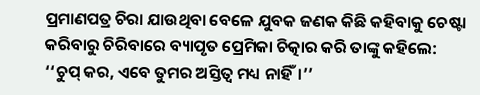ପ୍ରମାଣପତ୍ର ଚିରା ଯାଉଥିବା ବେଳେ ଯୁବକ ଜଣକ କିଛି କହିବାକୁ ଚେଷ୍ଟା କରିବାରୁ ଚିରିବାରେ ବ୍ୟାପୃତ ପ୍ରେମିକା ଚିତ୍କାର କରି ତାଙ୍କୁ କହିଲେ: ‘‘ଚୁପ୍ କର, ଏବେ ତୁମର ଅସ୍ତିତ୍ବ ମଧ୍ୟ ନାହିଁ।’’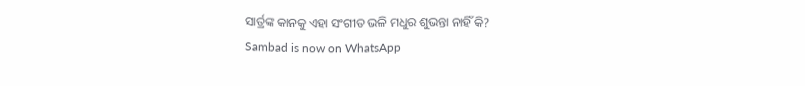ସାର୍ତ୍ରଙ୍କ କାନକୁ ଏହା ସଂଗୀତ ଭଳି ମଧୁର ଶୁଭନ୍ତା ନାହିଁ କି?
Sambad is now on WhatsApp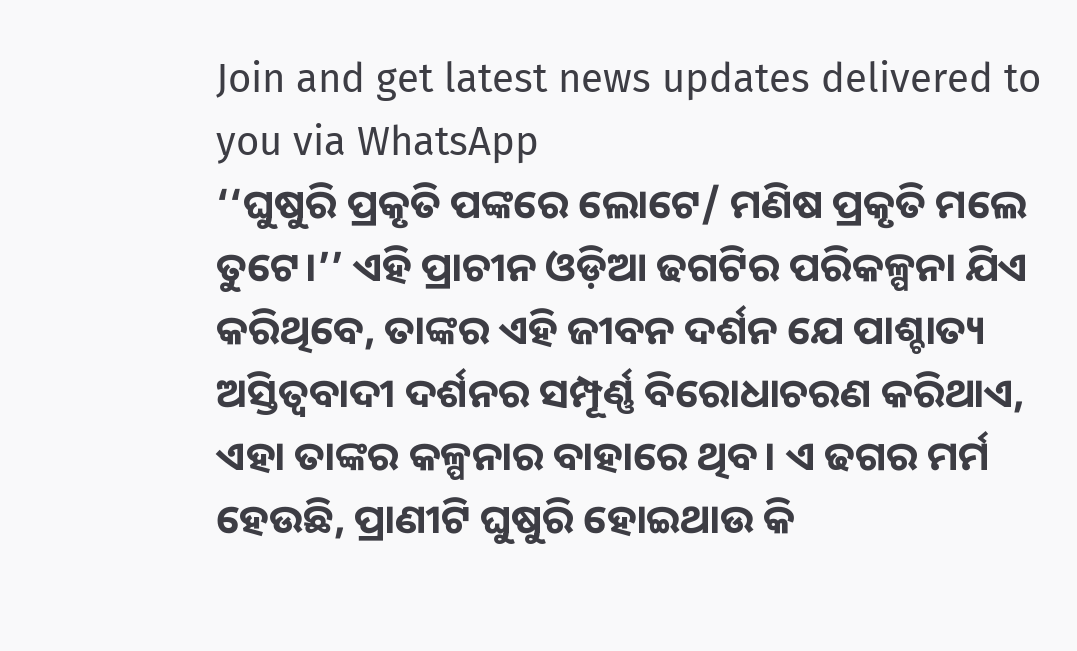Join and get latest news updates delivered to you via WhatsApp
‘‘ଘୁଷୁରି ପ୍ରକୃତି ପଙ୍କରେ ଲୋଟେ/ ମଣିଷ ପ୍ରକୃତି ମଲେ ତୁଟେ।’’ ଏହି ପ୍ରାଚୀନ ଓଡ଼ିଆ ଢଗଟିର ପରିକଳ୍ପନା ଯିଏ କରିଥିବେ, ତାଙ୍କର ଏହି ଜୀବନ ଦର୍ଶନ ଯେ ପାଶ୍ଚାତ୍ୟ ଅସ୍ତିତ୍ବବାଦୀ ଦର୍ଶନର ସମ୍ପୂର୍ଣ୍ଣ ବିରୋଧାଚରଣ କରିଥାଏ, ଏହା ତାଙ୍କର କଳ୍ପନାର ବାହାରେ ଥିବ। ଏ ଢଗର ମର୍ମ ହେଉଛି, ପ୍ରାଣୀଟି ଘୁଷୁରି ହୋଇଥାଉ କି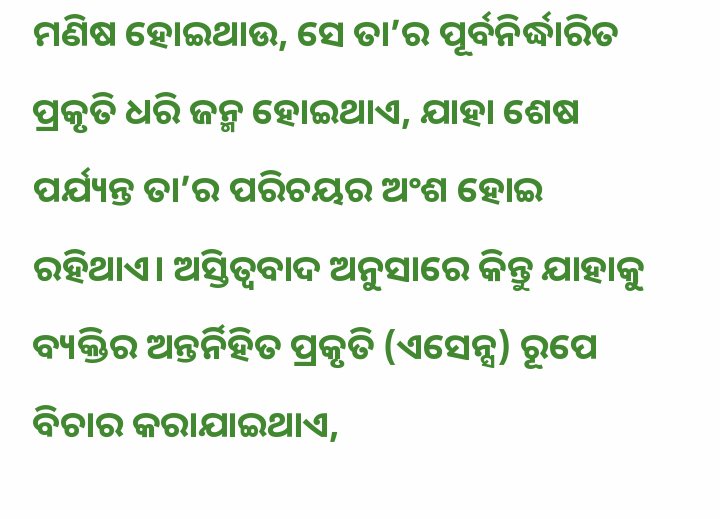ମଣିଷ ହୋଇଥାଉ, ସେ ତା’ର ପୂର୍ବନିର୍ଦ୍ଧାରିତ ପ୍ରକୃତି ଧରି ଜନ୍ମ ହୋଇଥାଏ, ଯାହା ଶେଷ ପର୍ଯ୍ୟନ୍ତ ତା’ର ପରିଚୟର ଅଂଶ ହୋଇ ରହିଥାଏ। ଅସ୍ତିତ୍ବବାଦ ଅନୁସାରେ କିନ୍ତୁ ଯାହାକୁ ବ୍ୟକ୍ତିର ଅନ୍ତର୍ନିହିତ ପ୍ରକୃତି (ଏସେନ୍ସ) ରୂପେ ବିଚାର କରାଯାଇଥାଏ,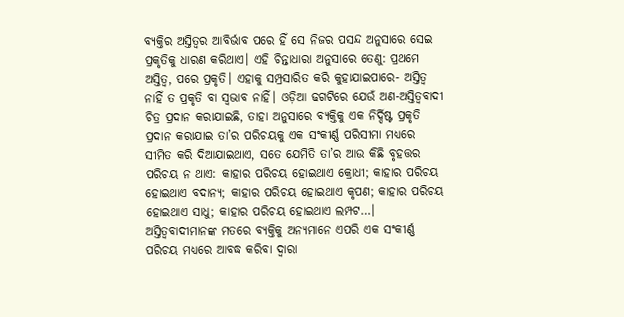ବ୍ୟକ୍ତିର ଅସ୍ତିତ୍ବର ଆବିର୍ଭାବ ପରେ ହିଁ ସେ ନିଜର ପସନ୍ଦ ଅନୁସାରେ ସେଇ ପ୍ରକୃତିକୁ ଧାରଣ କରିଥାଏ। ଏହି ଚିନ୍ତାଧାରା ଅନୁସାରେ ତେଣୁ: ପ୍ରଥମେ ଅସ୍ତିତ୍ବ, ପରେ ପ୍ରକୃତି। ଏହାକୁ ସମ୍ପ୍ରସାରିତ କରି କୁହାଯାଇପାରେ- ଅସ୍ତିତ୍ବ ନାହିଁ ତ ପ୍ରକୃତି ବା ସ୍ବଭାବ ନାହିଁ। ଓଡ଼ିଆ ଢଗଟିରେ ଯେଉଁ ଅଣ-ଅସ୍ତିତ୍ବବାଦୀ ଚିତ୍ର ପ୍ରଦାନ କରାଯାଇଛି, ତାହା ଅନୁସାରେ ବ୍ୟକ୍ତିକୁ ଏକ ନିର୍ଦ୍ଦିଷ୍ଟ ପ୍ରକୃତି ପ୍ରଦାନ କରାଯାଇ ତା’ର ପରିଚୟକୁ ଏକ ସଂକୀର୍ଣ୍ଣ ପରିସୀମା ମଧ୍ୟରେ ସୀମିତ କରି ଦିଆଯାଇଥାଏ, ସତେ ଯେମିତି ତା’ର ଆଉ କିଛି ବୃହତ୍ତର ପରିଚୟ ନ ଥାଏ: କାହାର ପରିଚୟ ହୋଇଥାଏ କ୍ରୋଧୀ; କାହାର ପରିଚୟ ହୋଇଥାଏ ବଦାନ୍ୟ; କାହାର ପରିଚୟ ହୋଇଥାଏ କୃପଣ; କାହାର ପରିଚୟ ହୋଇଥାଏ ସାଧୁ; କାହାର ପରିଚୟ ହୋଇଥାଏ ଲମ୍ପଟ…। ଅସ୍ତିତ୍ବବାଦୀମାନଙ୍କ ମତରେ ବ୍ୟକ୍ତିକୁ ଅନ୍ୟମାନେ ଏପରି ଏକ ସଂକୀର୍ଣ୍ଣ ପରିଚୟ ମଧ୍ୟରେ ଆବଦ୍ଧ କରିବା ଦ୍ବାରା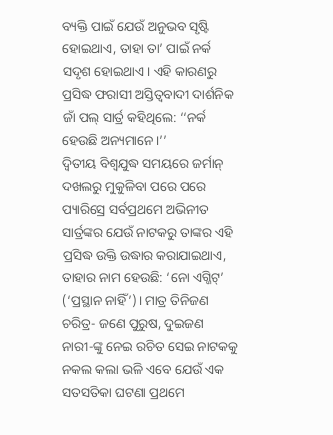ବ୍ୟକ୍ତି ପାଇଁ ଯେଉଁ ଅନୁଭବ ସୃଷ୍ଟି ହୋଇଥାଏ, ତାହା ତା’ ପାଇଁ ନର୍କ ସଦୃଶ ହୋଇଥାଏ। ଏହି କାରଣରୁ ପ୍ରସିଦ୍ଧ ଫରାସୀ ଅସ୍ତିତ୍ବବାଦୀ ଦାର୍ଶନିକ ଜାଁ ପଲ୍ ସାର୍ତ୍ର କହିଥିଲେ: ‘‘ନର୍କ ହେଉଛି ଅନ୍ୟମାନେ।’’
ଦ୍ବିତୀୟ ବିଶ୍ବଯୁଦ୍ଧ ସମୟରେ ଜର୍ମାନ୍ ଦଖଲରୁ ମୁକୁଳିବା ପରେ ପରେ ପ୍ୟାରିସ୍ରେ ସର୍ବପ୍ରଥମେ ଅଭିନୀତ ସାର୍ତ୍ରଙ୍କର ଯେଉଁ ନାଟକରୁ ତାଙ୍କର ଏହି ପ୍ରସିଦ୍ଧ ଉକ୍ତି ଉଦ୍ଧାର କରାଯାଇଥାଏ, ତାହାର ନାମ ହେଉଛି: ‘ନୋ ଏଗ୍ଜିଟ୍’ (‘ପ୍ରସ୍ଥାନ ନାହିଁ’)। ମାତ୍ର ତିନିଜଣ ଚରିତ୍ର- ଜଣେ ପୁରୁଷ, ଦୁଇଜଣ ନାରୀ-ଙ୍କୁ ନେଇ ରଚିତ ସେଇ ନାଟକକୁ ନକଲ କଲା ଭଳି ଏବେ ଯେଉଁ ଏକ ସତସତିକା ଘଟଣା ପ୍ରଥମେ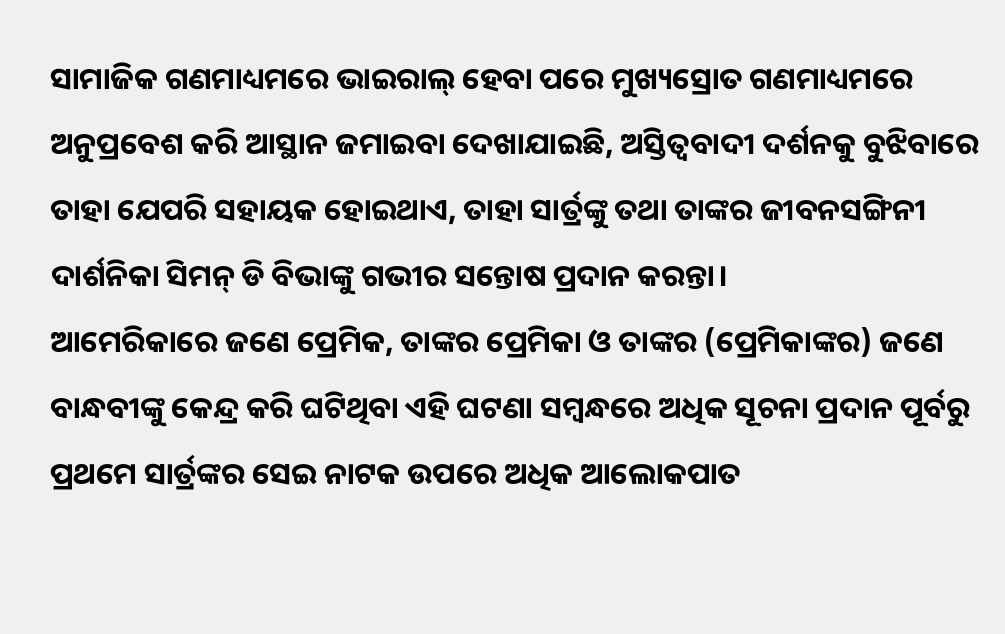ସାମାଜିକ ଗଣମାଧ୍ୟମରେ ଭାଇରାଲ୍ ହେବା ପରେ ମୁଖ୍ୟସ୍ରୋତ ଗଣମାଧ୍ୟମରେ ଅନୁପ୍ରବେଶ କରି ଆସ୍ଥାନ ଜମାଇବା ଦେଖାଯାଇଛି, ଅସ୍ତିତ୍ବବାଦୀ ଦର୍ଶନକୁ ବୁଝିବାରେ ତାହା ଯେପରି ସହାୟକ ହୋଇଥାଏ, ତାହା ସାର୍ତ୍ରଙ୍କୁ ତଥା ତାଙ୍କର ଜୀବନସଙ୍ଗିନୀ ଦାର୍ଶନିକା ସିମନ୍ ଡି ବିଭାଙ୍କୁ ଗଭୀର ସନ୍ତୋଷ ପ୍ରଦାନ କରନ୍ତା।
ଆମେରିକାରେ ଜଣେ ପ୍ରେମିକ, ତାଙ୍କର ପ୍ରେମିକା ଓ ତାଙ୍କର (ପ୍ରେମିକାଙ୍କର) ଜଣେ ବାନ୍ଧବୀଙ୍କୁ କେନ୍ଦ୍ର କରି ଘଟିଥିବା ଏହି ଘଟଣା ସମ୍ବନ୍ଧରେ ଅଧିକ ସୂଚନା ପ୍ରଦାନ ପୂର୍ବରୁ ପ୍ରଥମେ ସାର୍ତ୍ରଙ୍କର ସେଇ ନାଟକ ଉପରେ ଅଧିକ ଆଲୋକପାତ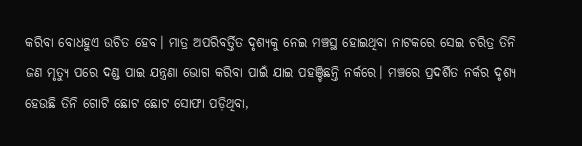କରିବା ବୋଧହୁଏ ଉଚିତ ହେବ। ମାତ୍ର ଅପରିବର୍ତ୍ତିତ ଦୃଶ୍ୟକୁ ନେଇ ମଞ୍ଚସ୍ଥ ହୋଇଥିବା ନାଟକରେ ସେଇ ଚରିତ୍ର ତିନି ଜଣ ମୃତ୍ୟୁ ପରେ ଦଣ୍ଡ ପାଇ ଯନ୍ତ୍ରଣା ଭୋଗ କରିବା ପାଇଁ ଯାଇ ପହଞ୍ଚିଛନ୍ତି ନର୍କରେ। ମଞ୍ଚରେ ପ୍ରଦର୍ଶିତ ନର୍କର ଦୃଶ୍ୟ ହେଉଛି ତିନି ଗୋଟି ଛୋଟ ଛୋଟ ସୋଫା ପଡ଼ିଥିବା,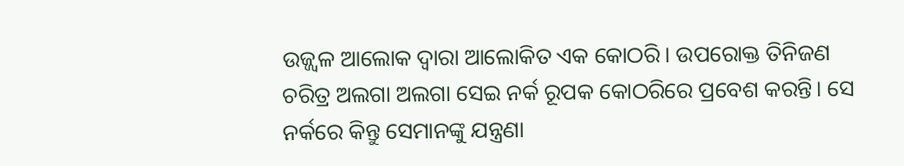ଉଜ୍ଜ୍ବଳ ଆଲୋକ ଦ୍ବାରା ଆଲୋକିତ ଏକ କୋଠରି। ଉପରୋକ୍ତ ତିନିଜଣ ଚରିତ୍ର ଅଲଗା ଅଲଗା ସେଇ ନର୍କ ରୂପକ କୋଠରିରେ ପ୍ରବେଶ କରନ୍ତି। ସେ ନର୍କରେ କିନ୍ତୁ ସେମାନଙ୍କୁ ଯନ୍ତ୍ରଣା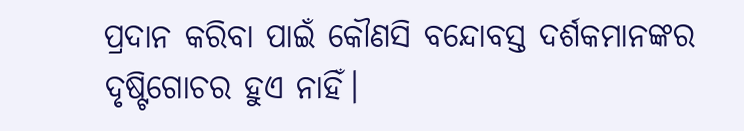ପ୍ରଦାନ କରିବା ପାଇଁ କୌଣସି ବନ୍ଦୋବସ୍ତ ଦର୍ଶକମାନଙ୍କର ଦୃଷ୍ଟିଗୋଚର ହୁଏ ନାହିଁ।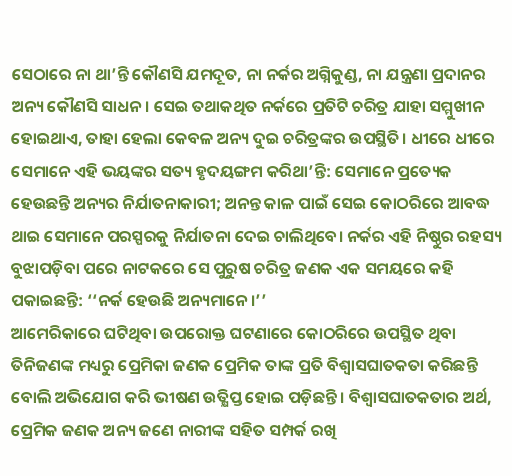ସେଠାରେ ନା ଥା’ନ୍ତି କୌଣସି ଯମଦୂତ, ନା ନର୍କର ଅଗ୍ନିକୁଣ୍ଡ, ନା ଯନ୍ତ୍ରଣା ପ୍ରଦାନର ଅନ୍ୟ କୌଣସି ସାଧନ। ସେଇ ତଥାକଥିତ ନର୍କରେ ପ୍ରତିଟି ଚରିତ୍ର ଯାହା ସମ୍ମୁଖୀନ ହୋଇଥାଏ, ତାହା ହେଲା କେବଳ ଅନ୍ୟ ଦୁଇ ଚରିତ୍ରଙ୍କର ଉପସ୍ଥିତି। ଧୀରେ ଧୀରେ ସେମାନେ ଏହି ଭୟଙ୍କର ସତ୍ୟ ହୃଦୟଙ୍ଗମ କରିଥା’ନ୍ତି: ସେମାନେ ପ୍ରତ୍ୟେକ ହେଉଛନ୍ତି ଅନ୍ୟର ନିର୍ଯାତନାକାରୀ; ଅନନ୍ତ କାଳ ପାଇଁ ସେଇ କୋଠରିରେ ଆବଦ୍ଧ ଥାଇ ସେମାନେ ପରସ୍ପରକୁ ନିର୍ଯାତନା ଦେଇ ଚାଲିଥିବେ। ନର୍କର ଏହି ନିଷ୍ଠୁର ରହସ୍ୟ ବୁଝାପଡ଼ିବା ପରେ ନାଟକରେ ସେ ପୁରୁଷ ଚରିତ୍ର ଜଣକ ଏକ ସମୟରେ କହି ପକାଇଛନ୍ତି: ‘‘ନର୍କ ହେଉଛି ଅନ୍ୟମାନେ।’’
ଆମେରିକାରେ ଘଟିଥିବା ଉପରୋକ୍ତ ଘଟଣାରେ କୋଠରିରେ ଉପସ୍ଥିତ ଥିବା ତିନିଜଣଙ୍କ ମଧ୍ୟରୁ ପ୍ରେମିକା ଜଣକ ପ୍ରେମିକ ତାଙ୍କ ପ୍ରତି ବିଶ୍ବାସଘାତକତା କରିଛନ୍ତି ବୋଲି ଅଭିଯୋଗ କରି ଭୀଷଣ ଉତ୍କ୍ଷିପ୍ତ ହୋଇ ପଡ଼ିଛନ୍ତି। ବିଶ୍ବାସଘାତକତାର ଅର୍ଥ, ପ୍ରେମିକ ଜଣକ ଅନ୍ୟ ଜଣେ ନାରୀଙ୍କ ସହିତ ସମ୍ପର୍କ ରଖି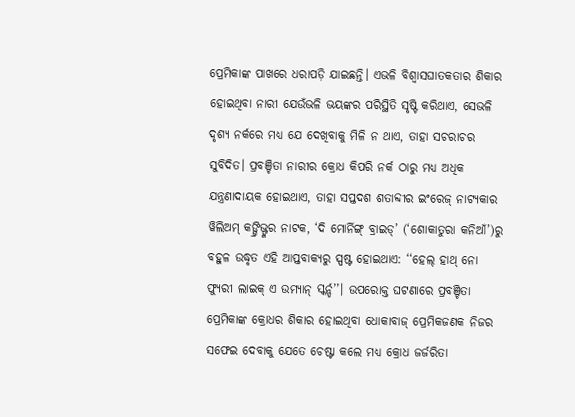ପ୍ରେମିକାଙ୍କ ପାଖରେ ଧରାପଡ଼ି ଯାଇଛନ୍ତି। ଏଭଳି ବିଶ୍ବାସଘାତକତାର ଶିକାର ହୋଇଥିବା ନାରୀ ଯେଉଁଭଳି ଭୟଙ୍କର ପରିସ୍ଥିତି ସୃଷ୍ଟି କରିଥାଏ, ସେଭଳି ଦୃଶ୍ୟ ନର୍କରେ ମଧ୍ୟ ଯେ ଦେଖିବାକୁ ମିଳି ନ ଥାଏ, ତାହା ସଚରାଚର ସୁବିଦିତ। ପ୍ରବଞ୍ଚିତା ନାରୀର କ୍ରୋଧ କିପରି ନର୍କ ଠାରୁ ମଧ୍ୟ ଅଧିକ ଯନ୍ତ୍ରଣାଦାୟକ ହୋଇଥାଏ, ତାହା ସପ୍ତଦଶ ଶତାବ୍ଦୀର ଇଂରେଜ୍ ନାଟ୍ୟକାର ୱିଲିଅମ୍ କଙ୍ଗ୍ରିଭ୍ଙ୍କର ନାଟକ, ‘ଦି ମୋର୍ନିଙ୍ଗ୍ ବ୍ରାଇଡ୍’ (‘ଶୋକାତୁରା କନିଆଁ’)ରୁ ବହୁଳ ଉଦ୍ଧୃତ ଏହି ଆପ୍ତବାକ୍ୟରୁ ସ୍ପଷ୍ଟ ହୋଇଥାଏ: ‘‘ହେଲ୍ ହାଥ୍ ନୋ ଫ୍ୟୁରୀ ଲାଇକ୍ ଏ ଉମ୍ୟାନ୍ ସ୍କର୍ନ୍ଡ’’। ଉପରୋକ୍ତ ଘଟଣାରେ ପ୍ରବଞ୍ଚିତା ପ୍ରେମିକାଙ୍କ କ୍ରୋଧର ଶିକାର ହୋଇଥିବା ଧୋକାବାଜ୍ ପ୍ରେମିକଜଣକ ନିଜର ସଫେଇ ଦେବାକୁ ଯେତେ ଚେଷ୍ଟା କଲେ ମଧ୍ୟ କ୍ରୋଧ ଜର୍ଜରିତା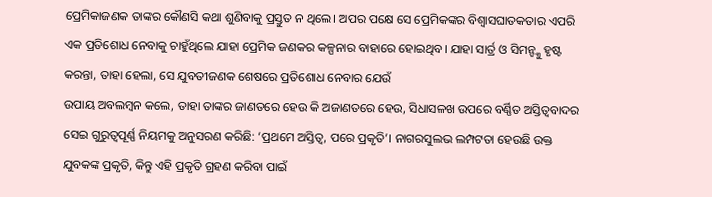ପ୍ରେମିକାଜଣକ ତାଙ୍କର କୌଣସି କଥା ଶୁଣିବାକୁ ପ୍ରସ୍ତୁତ ନ ଥିଲେ। ଅପର ପକ୍ଷେ ସେ ପ୍ରେମିକଙ୍କର ବିଶ୍ବାସଘାତକତାର ଏପରି ଏକ ପ୍ରତିଶୋଧ ନେବାକୁ ଚାହୁଁଥିଲେ ଯାହା ପ୍ରେମିକ ଜଣକର କଳ୍ପନାର ବାହାରେ ହୋଇଥିବ। ଯାହା ସାର୍ତ୍ର ଓ ସିମନ୍ଙ୍କୁ ହୃଷ୍ଟ କରନ୍ତା, ତାହା ହେଲା, ସେ ଯୁବତୀଜଣକ ଶେଷରେ ପ୍ରତିଶୋଧ ନେବାର ଯେଉଁ
ଉପାୟ ଅବଲମ୍ବନ କଲେ, ତାହା ତାଙ୍କର ଜାଣତରେ ହେଉ କି ଅଜାଣତରେ ହେଉ, ସିଧାସଳଖ ଉପରେ ବର୍ଣ୍ଣିତ ଅସ୍ତିତ୍ବବାଦର ସେଇ ଗୁରୁତ୍ବପୂର୍ଣ୍ଣ ନିୟମକୁ ଅନୁସରଣ କରିଛି: ‘ପ୍ରଥମେ ଅସ୍ତିତ୍ବ, ପରେ ପ୍ରକୃତି’। ନାଗରସୁଲଭ ଲମ୍ପଟତା ହେଉଛି ଉକ୍ତ ଯୁବକଙ୍କ ପ୍ରକୃତି, କିନ୍ତୁ ଏହି ପ୍ରକୃତି ଗ୍ରହଣ କରିବା ପାଇଁ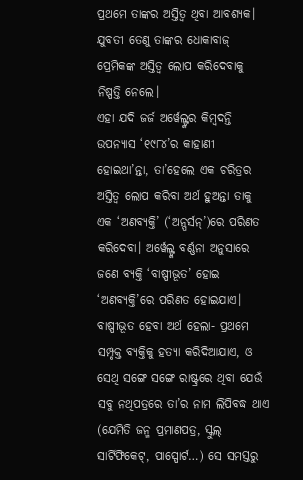ପ୍ରଥମେ ତାଙ୍କର ଅସ୍ତିତ୍ବ ଥିବା ଆବଶ୍ୟକ। ଯୁବତୀ ତେଣୁ ତାଙ୍କର ଧୋକାବାଜ୍ ପ୍ରେମିକଙ୍କ ଅସ୍ତିତ୍ବ ଲୋପ କରିଦେବାକୁ ନିଷ୍ପତ୍ତି ନେଲେ।
ଏହା ଯଦି ଜର୍ଜ ଅର୍ୱେଲ୍ଙ୍କର କିମ୍ବଦନ୍ତି ଉପନ୍ୟାସ ‘୧୯୮୪’ର କାହାଣୀ ହୋଇଥା’ନ୍ତା, ତା’ହେଲେ ଏକ ଚରିତ୍ରର ଅସ୍ତିତ୍ବ ଲୋପ କରିବା ଅର୍ଥ ହୁଅନ୍ତା ତାକୁ ଏକ ‘ଅଣବ୍ୟକ୍ତି’ (‘ଅନ୍ପର୍ସନ୍’)ରେ ପରିଣତ କରିଦେବା। ଅର୍ୱେଲ୍ଙ୍କ ବର୍ଣ୍ଣନା ଅନୁସାରେ ଜଣେ ବ୍ୟକ୍ତି ‘ବାଷ୍ପୀଭୂତ’ ହୋଇ ‘ଅଣବ୍ୟକ୍ତି’ରେ ପରିଣତ ହୋଇଯାଏ। ବାଷ୍ପୀଭୂତ ହେବା ଅର୍ଥ ହେଲା- ପ୍ରଥମେ ସମ୍ପୃକ୍ତ ବ୍ୟକ୍ତିକୁ ହତ୍ୟା କରିଦିଆଯାଏ, ଓ ସେଥି ସଙ୍ଗେ ସଙ୍ଗେ ରାଷ୍ଟ୍ରରେ ଥିବା ଯେଉଁ ସବୁ ନଥିପତ୍ରରେ ତା’ର ନାମ ଲିପିବଦ୍ଧ ଥାଏ (ଯେମିତି ଜନ୍ମ ପ୍ରମାଣପତ୍ର, ସ୍କୁଲ୍ ସାର୍ଟିଫିକେଟ୍, ପାସ୍ପୋର୍ଟ…) ସେ ସମସ୍ତରୁ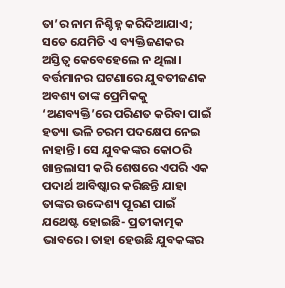ତା’ର ନାମ ନିଶ୍ଚିହ୍ନ କରିଦିଆଯାଏ; ସତେ ଯେମିତି ଏ ବ୍ୟକ୍ତିଜଣକର ଅସ୍ତିତ୍ବ କେବେହେଲେ ନ ଥିଲା।
ବର୍ତ୍ତମାନର ଘଟଣାରେ ଯୁବତୀଜଣକ ଅବଶ୍ୟ ତାଙ୍କ ପ୍ରେମିକକୁ ‘ଅଣବ୍ୟକ୍ତି’ରେ ପରିଣତ କରିବା ପାଇଁ ହତ୍ୟା ଭଳି ଚରମ ପଦକ୍ଷେପ ନେଇ ନାହାନ୍ତି। ସେ ଯୁବକଙ୍କର କୋଠରି ଖାନ୍ତଲାସୀ କରି ଶେଷରେ ଏପରି ଏକ ପଦାର୍ଥ ଆବିଷ୍କାର କରିଛନ୍ତି ଯାହା ତାଙ୍କର ଉଦ୍ଦେଶ୍ୟ ପୂରଣ ପାଇଁ ଯଥେଷ୍ଟ ହୋଇଛି- ପ୍ରତୀକାତ୍ମକ ଭାବରେ। ତାହା ହେଉଛି ଯୁବକଙ୍କର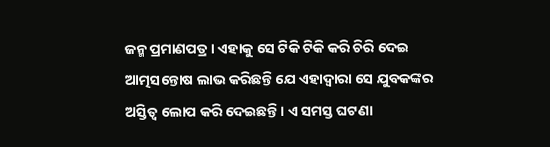ଜନ୍ମ ପ୍ରମାଣପତ୍ର। ଏହାକୁ ସେ ଟିକି ଟିକି କରି ଚିରି ଦେଇ ଆତ୍ମସନ୍ତୋଷ ଲାଭ କରିଛନ୍ତି ଯେ ଏହାଦ୍ବାରା ସେ ଯୁବକଙ୍କର ଅସ୍ତିତ୍ବ ଲୋପ କରି ଦେଇଛନ୍ତି। ଏ ସମସ୍ତ ଘଟଣା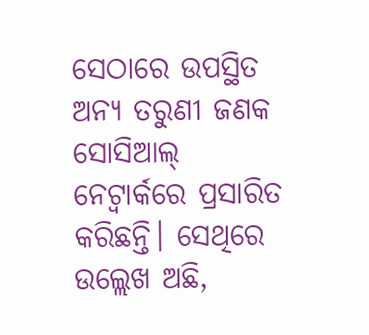ସେଠାରେ ଉପସ୍ଥିତ ଅନ୍ୟ ତରୁଣୀ ଜଣକ ସୋସିଆଲ୍ ନେଟ୍ୱାର୍କରେ ପ୍ରସାରିତ କରିଛନ୍ତି। ସେଥିରେ ଉଲ୍ଲେଖ ଅଛି,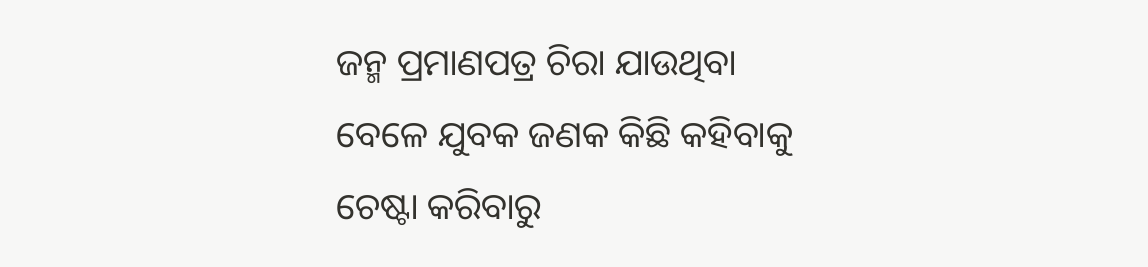ଜନ୍ମ ପ୍ରମାଣପତ୍ର ଚିରା ଯାଉଥିବା ବେଳେ ଯୁବକ ଜଣକ କିଛି କହିବାକୁ ଚେଷ୍ଟା କରିବାରୁ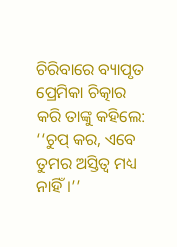ଚିରିବାରେ ବ୍ୟାପୃତ ପ୍ରେମିକା ଚିତ୍କାର କରି ତାଙ୍କୁ କହିଲେ: ‘‘ଚୁପ୍ କର, ଏବେ ତୁମର ଅସ୍ତିତ୍ବ ମଧ୍ୟ ନାହିଁ।’’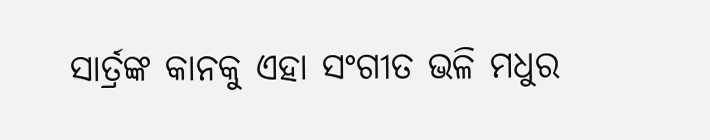ସାର୍ତ୍ରଙ୍କ କାନକୁ ଏହା ସଂଗୀତ ଭଳି ମଧୁର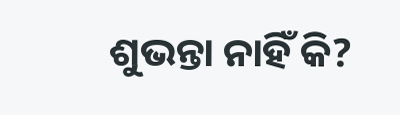ଶୁଭନ୍ତା ନାହିଁ କି?